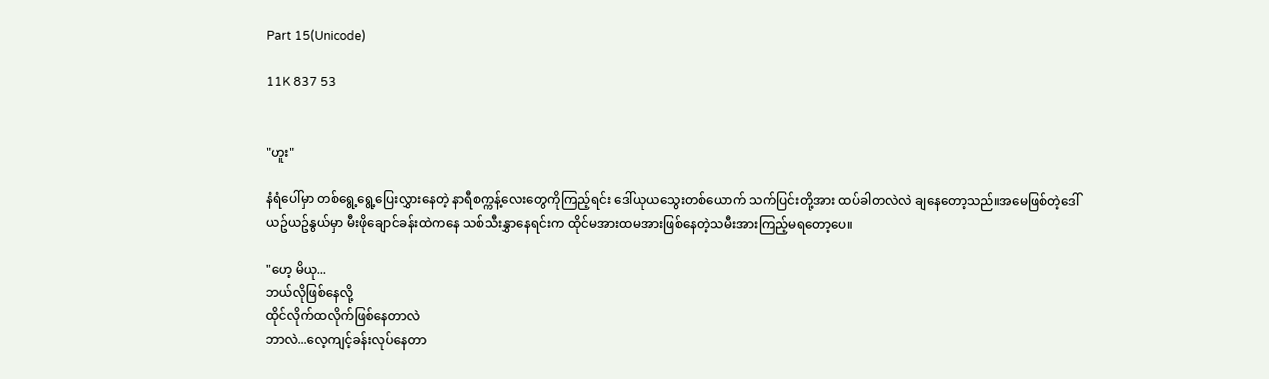Part 15(Unicode)

11K 837 53


"ဟူး"

နံရံပေါ်မှာ တစ်ရွေ့ရွေ့ပြေးလွှားနေတဲ့ နာရီစက္ကန့်လေးတွေကိုကြည့်ရင်း ဒေါ်ယုယသွေးတစ်ယောက် သက်ပြင်းတို့အား ထပ်ခါတလဲလဲ ချနေတော့သည်။အမေဖြစ်တဲ့ဒေါ်ယဥ်ယဥ်နွယ်မှာ မီးဖိုချောင်ခန်းထဲကနေ သစ်သီးနွှာနေရင်းက ထိုင်မအားထမအားဖြစ်နေတဲ့သမီးအားကြည့်မရတော့ပေ။

"ဟေ့ မိယု...
ဘယ်လိုဖြစ်နေလို့
ထိုင်လိုက်ထလိုက်ဖြစ်နေတာလဲ
ဘာလဲ...လေ့ကျင့်ခန်းလုပ်နေတာ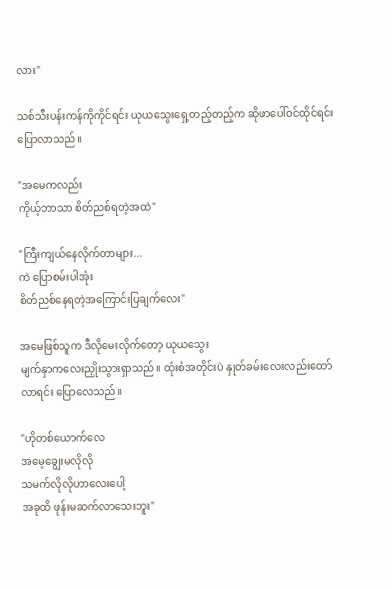လား"

သစ်သီးပန်းကန်ကိုကိုင်ရင်း ယုယသွေးရှေ့တည့်တည့်က ဆိုဖာပေါ်ဝင်ထိုင်ရင်းပြောလာသည်။

"အမေကလည်း
ကိုယ့်ဘာသာ စိတ်ညစ်ရတဲ့အထဲ"

"ကြီးကျယ်နေလိုက်တာများ...
ကဲ ပြောစမ်းပါအုံး
စိတ်ညစ်နေရတဲ့အကြောင်းပြချက်လေး"

အမေဖြစ်သူက ဒီလိုမေးလိုက်တော့ ယုယသွေး
မျက်နှာကလေးညှိုးသွားရှာသည်။ ထုံးစံအတိုင်းပဲ နှုတ်ခမ်းလေးလည်းထော်လာရင်း ပြောလေသည်။

"ဟိုတစ်ယောက်လေ
အမေ့ချွေးမလိုလို
သမက်လိုလိုဟာလေးပေါ့
အခုထိ ဖုန်းမဆက်လာသေးဘူး"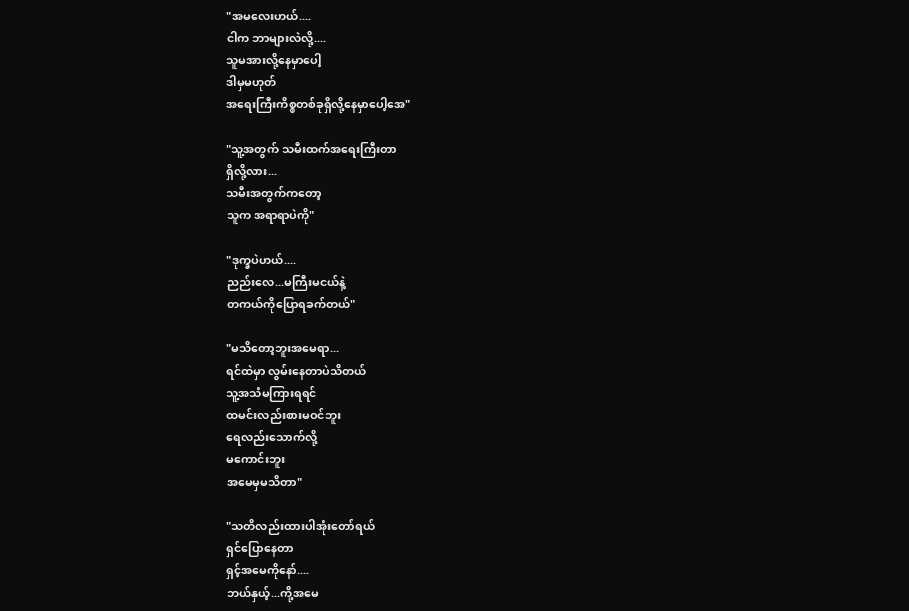"အမလေးဟယ်....
ငါက ဘာများလဲလို့....
သူမအားလို့နေမှာပေါ့
ဒါမှမဟုတ်
အရေးကြီးကိစ္စတစ်ခုရှိလို့နေမှာပေါ့အေ"

"သူ့အတွက် သမီးထက်အရေးကြီးတာ
ရှိလို့လား...
သမီးအတွက်ကတော့
သူက အရာရာပဲကို"

"ဒုက္ခပဲဟယ်....
ညည်းလေ...မကြီးမငယ်နဲ့
တကယ်ကိုပြောရခက်တယ်"

"မသိတော့ဘူးအမေရာ...
ရင်ထဲမှာ လွမ်းနေတာပဲသိတယ်
သူ့အသံမကြားရရင်
ထမင်းလည်းစားမဝင်ဘူး
ရေလည်းသောက်လို့
မကောင်းဘူး
အမေမှမသိတာ"

"သတိလည်းထားပါအုံးတော်ရယ်
ရှင်ပြောနေတာ
ရှင့်အမေကိုနော်....
ဘယ်နှယ့်...ကို့အမေ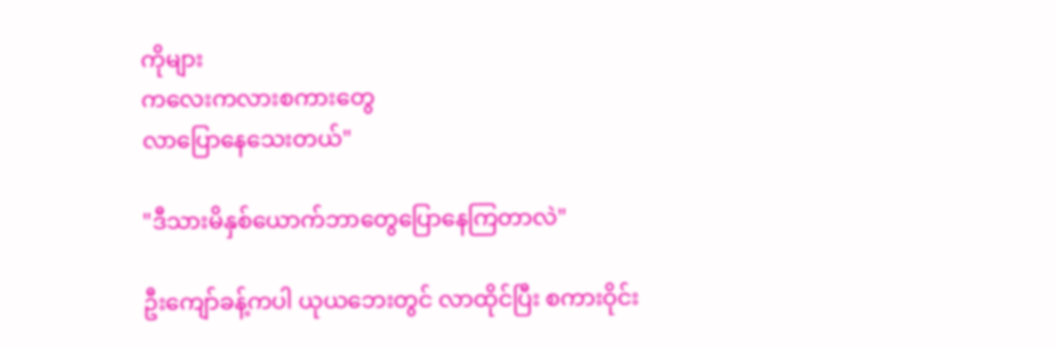ကိုများ
ကလေးကလားစကားတွေ
လာပြောနေသေးတယ်"

"ဒီသားမိနှစ်ယောက်ဘာတွေပြောနေကြတာလဲ"

ဦးကျော်ခန့်ကပါ ယုယဘေးတွင် လာထိုင်ပြီး စကားဝိုင်း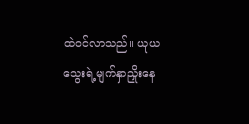ထဲဝင်လာသည်။ ယုယသွေးရဲ့မျက်နှာညှိုးနေ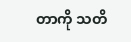တာကို သတိ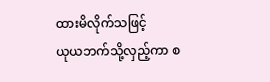ထားမိလိုက်သဖြင့်
ယုယဘက်သို့လှည့်ကာ စ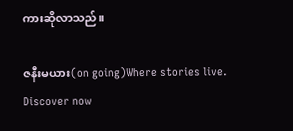ကားဆိုလာသည်။

ဇနီးမယား(on going)Where stories live. Discover now